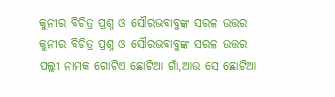କୁନୀର ବିଚିତ୍ର ପ୍ରଶ୍ନ ଓ ସୌରଭବାବୁଙ୍କ ସରଳ ଉତ୍ତର
କୁନୀର ବିଚିତ୍ର ପ୍ରଶ୍ନ ଓ ସୌରଭବାବୁଙ୍କ ସରଳ ଉତ୍ତର
ପଲ୍ଲୀ ନାମକ ଗୋଟିଏ ଛୋଟିଆ ଗାଁ,ଆଉ ସେ ଛୋଟିଆ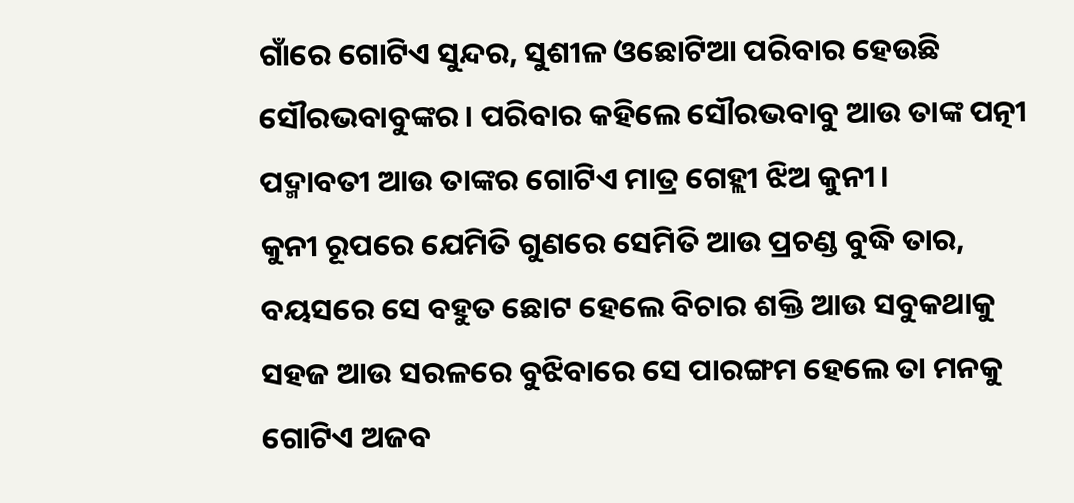ଗାଁରେ ଗୋଟିଏ ସୁନ୍ଦର, ସୁଶୀଳ ଓଛୋଟିଆ ପରିବାର ହେଉଛି ସୌରଭବାବୁଙ୍କର। ପରିବାର କହିଲେ ସୌରଭବାବୁ ଆଉ ତାଙ୍କ ପତ୍ନୀ ପଦ୍ମାବତୀ ଆଉ ତାଙ୍କର ଗୋଟିଏ ମାତ୍ର ଗେହ୍ଲୀ ଝିଅ କୁନୀ।
କୁନୀ ରୂପରେ ଯେମିତି ଗୁଣରେ ସେମିତି ଆଉ ପ୍ରଚଣ୍ଡ ବୁଦ୍ଧି ତାର, ବୟସରେ ସେ ବହୁତ ଛୋଟ ହେଲେ ବିଚାର ଶକ୍ତି ଆଉ ସବୁକଥାକୁ ସହଜ ଆଉ ସରଳରେ ବୁଝିବାରେ ସେ ପାରଙ୍ଗମ ହେଲେ ତା ମନକୁ ଗୋଟିଏ ଅଜବ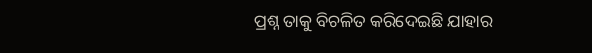ପ୍ରଶ୍ନ ତାକୁ ବିଚଳିତ କରିଦେଇଛି ଯାହାର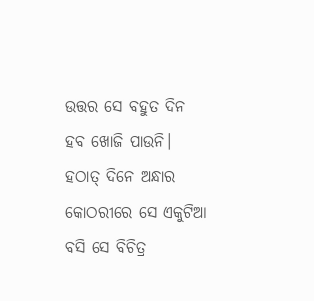ଉତ୍ତର ସେ ବହୁତ ଦିନ ହବ ଖୋଜି ପାଉନି। ହଠାତ୍ ଦିନେ ଅନ୍ଧାର କୋଠରୀରେ ସେ ଏକୁଟିଆ ବସି ସେ ବିଚିତ୍ର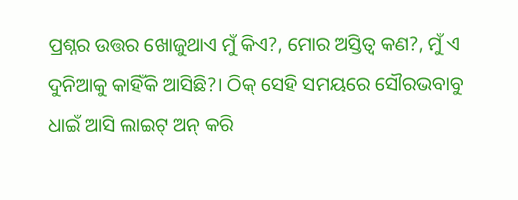ପ୍ରଶ୍ନର ଉତ୍ତର ଖୋଜୁଥାଏ ମୁଁ କିଏ?, ମୋର ଅସ୍ତିତ୍ବ କଣ?, ମୁଁ ଏ ଦୁନିଆକୁ କାହିଁକି ଆସିଛି?। ଠିକ୍ ସେହି ସମୟରେ ସୌରଭବାବୁ ଧାଇଁ ଆସି ଲାଇଟ୍ ଅନ୍ କରି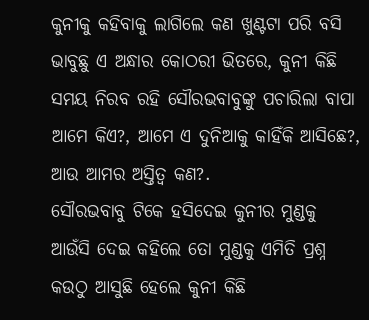କୁନୀକୁ କହିବାକୁ ଲାଗିଲେ କଣ ଖୁଣ୍ଟଟା ପରି ବସି ଭାବୁଛୁ ଏ ଅନ୍ଧାର କୋଠରୀ ଭିତରେ, କୁନୀ କିଛି ସମୟ ନିରବ ରହି ସୌରଭବାବୁଙ୍କୁ ପଚାରିଲା ବାପା ଆମେ କିଏ?, ଆମେ ଏ ଦୁନିଆକୁ କାହିଁକି ଆସିଛେ?, ଆଉ ଆମର ଅସ୍ତିତ୍ବ କଣ?.
ସୌରଭବାବୁ ଟିକେ ହସିଦେଇ କୁନୀର ମୁଣ୍ଡକୁ ଆଉଁସି ଦେଇ କହିଲେ ତୋ ମୁଣ୍ଡକୁ ଏମିତି ପ୍ରଶ୍ନ କଉଠୁ ଆସୁଛି ହେଲେ କୁନୀ କିଛି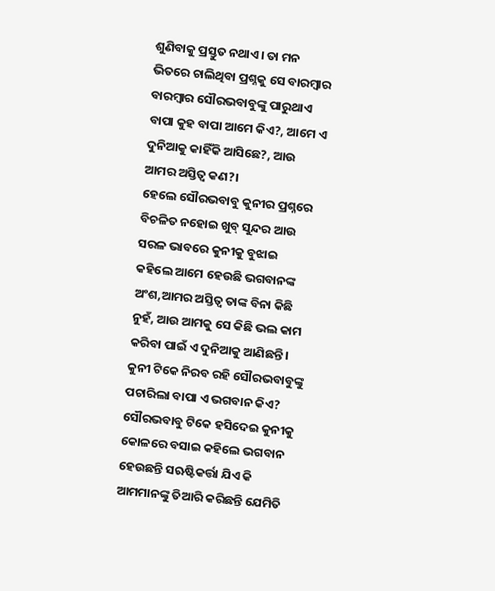ଶୁଣିବାକୁ ପ୍ରସ୍ତୁତ ନଥାଏ। ତା ମନ ଭିତରେ ଚାଲିଥିବା ପ୍ରଶ୍ନକୁ ସେ ବାରମ୍ବାର ବାରମ୍ବାର ସୌରଭବାବୁଙ୍କୁ ପାରୁଥାଏ ବାପା କୁହ ବାପା ଆମେ କିଏ?, ଆମେ ଏ ଦୁନିଆକୁ କାହିଁକି ଆସିଛେ?, ଆଉ ଆମର ଅସ୍ତିତ୍ବ କଣ?।
ହେଲେ ସୌରଭବାବୁ କୁନୀର ପ୍ରଶ୍ନରେ ବିଚଳିତ ନହୋଇ ଖୁବ୍ ସୁନ୍ଦର ଆଉ ସରଳ ଭାବରେ କୁନୀକୁ ବୁଝାଇ କହିଲେ ଆମେ ହେଉଛି ଭଗବାନଙ୍କ ଅଂଶ,ଆମର ଅସ୍ତିତ୍ବ ତାଙ୍କ ବିନା କିଛି ନୁହଁ, ଆଉ ଆମକୁ ସେ କିଛି ଭଲ କାମ କରିବା ପାଇଁ ଏ ଦୁନିଆକୁ ଆଣିଛନ୍ତି। କୁନୀ ଟିକେ ନିରବ ରହି ସୌରଭବାବୁଙ୍କୁ ପଚାରିଲା ବାପା ଏ ଭଗବାନ କିଏ? ସୌରଭବାବୁ ଟିକେ ହସିଦେଇ କୁନୀକୁ କୋଳରେ ବସାଇ କହିଲେ ଭଗବାନ ହେଉଛନ୍ତି ସଋଷ୍ଟିକର୍ତ୍ତା ଯିଏ କି ଆମମାନଙ୍କୁ ତିଆରି କରିଛନ୍ତି ଯେମିତି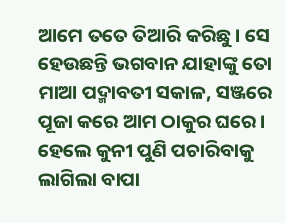ଆମେ ତତେ ତିଆରି କରିଛୁ। ସେ ହେଉଛନ୍ତି ଭଗବାନ ଯାହାଙ୍କୁ ତୋ ମାଆ ପଦ୍ମାବତୀ ସକାଳ, ସଞ୍ଜରେ ପୂଜା କରେ ଆମ ଠାକୁର ଘରେ। ହେଲେ କୁନୀ ପୁଣି ପଚାରିବାକୁ ଲାଗିଲା ବାପା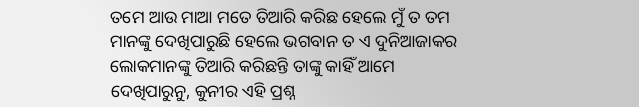ତମେ ଆଉ ମାଆ ମତେ ତିଆରି କରିଛ ହେଲେ ମୁଁ ତ ତମ ମାନଙ୍କୁ ଦେଖିପାରୁଛି ହେଲେ ଭଗବାନ ତ ଏ ଦୁନିଆଜାକର ଲୋକମାନଙ୍କୁ ତିଆରି କରିଛନ୍ତି ତାଙ୍କୁ କାହିଁ ଆମେ ଦେଖିପାରୁନୁ, କୁନୀର ଏହି ପ୍ରଶ୍ନ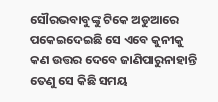ସୌରଭବାବୁଙ୍କୁ ଟିକେ ଅଡୁଆରେ ପକେଇଦେଇଛି ସେ ଏବେ କୁନୀକୁ କଣ ଉତ୍ତର ଦେବେ ଜାଣିପାରୁନାହାନ୍ତି ତେଣୁ ସେ କିଛି ସମୟ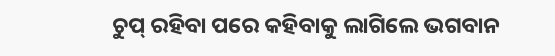ଚୁପ୍ ରହିବା ପରେ କହିବାକୁ ଲାଗିଲେ ଭଗବାନ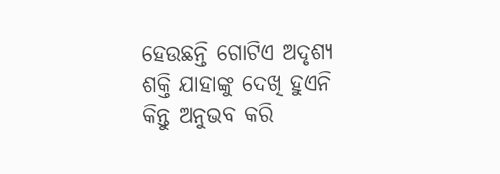ହେଉଛନ୍ତି ଗୋଟିଏ ଅଦୃଶ୍ଯ ଶକ୍ତି ଯାହାଙ୍କୁ ଦେଖି ହୁଏନି କିନ୍ତୁ ଅନୁଭବ କରି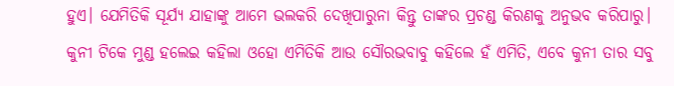ହୁଏ। ଯେମିତିକି ସୂର୍ଯ୍ୟ ଯାହାଙ୍କୁ ଆମେ ଭଲକରି ଦେଖିପାରୁନା କିନ୍ତୁ ତାଙ୍କର ପ୍ରଚଣ୍ଡ କିରଣକୁ ଅନୁଭବ କରିପାରୁ।
କୁନୀ ଟିକେ ମୁଣ୍ଡ ହଲେଇ କହିଲା ଓହୋ ଏମିତିକି ଆଉ ସୌରଭବାବୁ କହିଲେ ହଁ ଏମିତି, ଏବେ କୁନୀ ତାର ସବୁ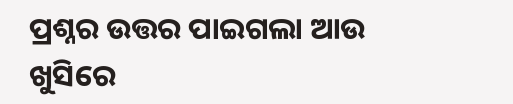ପ୍ରଶ୍ନର ଉତ୍ତର ପାଇଗଲା ଆଉ ଖୁସିରେ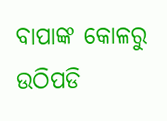ବାପାଙ୍କ କୋଳରୁ ଉଠିପଡି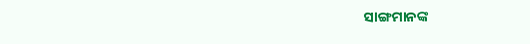ସାଙ୍ଗମାନଙ୍କ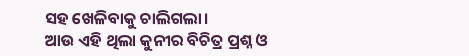ସହ ଖେଳିବାକୁ ଚାଲିଗଲା।
ଆଉ ଏହି ଥିଲା କୁନୀର ବିଚିତ୍ର ପ୍ରଶ୍ନ ଓ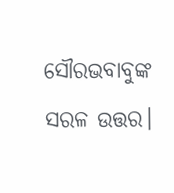ସୌରଭବାବୁଙ୍କ ସରଳ ଉତ୍ତର।